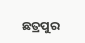ଛତ୍ରପୁର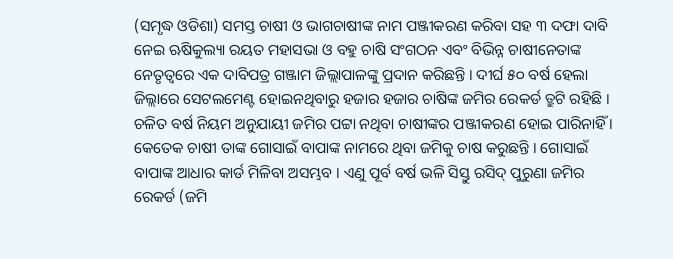(ସମୃଦ୍ଧ ଓଡିଶା) ସମସ୍ତ ଚାଷୀ ଓ ଭାଗଚାଷୀଙ୍କ ନାମ ପଞ୍ଜୀକରଣ କରିବା ସହ ୩ ଦଫା ଦାବି ନେଇ ଋଷିକୁଲ୍ୟା ରୟତ ମହାସଭା ଓ ବହୁ ଚାଷି ସଂଗଠନ ଏବଂ ବିଭିନ୍ନ ଚାଷୀନେତାଙ୍କ ନେତୃତ୍ୱରେ ଏକ ଦାବିପତ୍ର ଗଞ୍ଜାମ ଜିଲ୍ଲାପାଳଙ୍କୁ ପ୍ରଦାନ କରିଛନ୍ତି । ଦୀର୍ଘ ୫୦ ବର୍ଷ ହେଲା ଜିଲ୍ଲାରେ ସେଟଲମେଣ୍ଟ ହୋଇନଥିବାରୁ ହଜାର ହଜାର ଚାଷିଙ୍କ ଜମିର ରେକର୍ଡ ତ୍ରୁଟି ରହିଛି । ଚଳିତ ବର୍ଷ ନିୟମ ଅନୁଯାୟୀ ଜମିର ପଟ୍ଟା ନଥିବା ଚାଷୀଙ୍କର ପଞ୍ଜୀକରଣ ହୋଇ ପାରିନାହିଁ । କେତେକ ଚାଷୀ ତାଙ୍କ ଗୋସାଇଁ ବାପାଙ୍କ ନାମରେ ଥିବା ଜମିକୁ ଚାଷ କରୁଛନ୍ତି । ଗୋସାଇଁ ବାପାଙ୍କ ଆଧାର କାର୍ଡ ମିଳିବା ଅସମ୍ଭବ । ଏଣୁ ପୂର୍ବ ବର୍ଷ ଭଳି ସିସ୍ତୁ ରସିଦ୍ ପୁରୁଣା ଜମିର ରେକର୍ଡ (ଜମି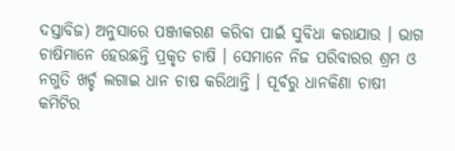ଦସ୍ତାବିଜ) ଅନୁସାରେ ପଞ୍ଜୀକରଣ କରିବା ପାଇଁ ସୁବିଧା କରାଯାଉ । ଭାଗ ଚାଷିମାନେ ହେଉଛନ୍ତି ପ୍ରକୃତ ଚାଷି । ସେମାନେ ନିଜ ପରିବାରର ଶ୍ରମ ଓ ନଗୁତି ଖର୍ଚ୍ଚ ଲଗାଇ ଧାନ ଚାଷ କରିଥାନ୍ତି । ପୂର୍ବରୁ ଧାନକିଣା ଚାଷୀ କମିଟିର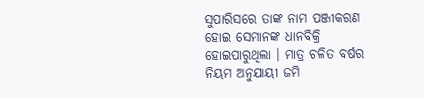ସୁପାରିସରେ ତାଙ୍କ ନାମ ପଞ୍ଜୀକରଣ ହୋଇ ସେମାନଙ୍କ ଧାନବିକ୍ରି ହୋଇପାରୁଥିଲା । ମାତ୍ର ଚଳିତ ବର୍ଷର ନିୟମ ଅନୁଯାୟୀ ଜମି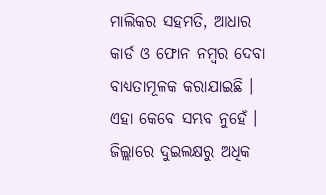ମାଲିକର ସହମତି, ଆଧାର କାର୍ଡ ଓ ଫୋନ ନମ୍ବର ଦେବା ବାଧ୍ୟତାମୂଳକ କରାଯାଇଛି । ଏହା କେବେ ସମ୍ଭବ ନୁହେଁ । ଜିଲ୍ଲାରେ ଦୁଇଲକ୍ଷରୁ ଅଧିକ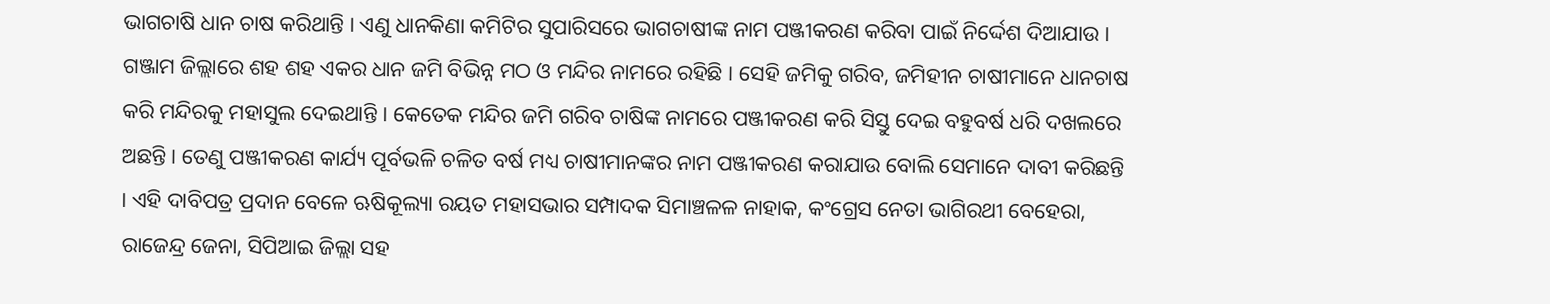ଭାଗଚାଷି ଧାନ ଚାଷ କରିଥାନ୍ତି । ଏଣୁ ଧାନକିଣା କମିଟିର ସୁପାରିସରେ ଭାଗଚାଷୀଙ୍କ ନାମ ପଞ୍ଜୀକରଣ କରିବା ପାଇଁ ନିର୍ଦ୍ଦେଶ ଦିଆଯାଉ । ଗଞ୍ଜାମ ଜିଲ୍ଲାରେ ଶହ ଶହ ଏକର ଧାନ ଜମି ବିଭିନ୍ନ ମଠ ଓ ମନ୍ଦିର ନାମରେ ରହିଛି । ସେହି ଜମିକୁ ଗରିବ, ଜମିହୀନ ଚାଷୀମାନେ ଧାନଚାଷ କରି ମନ୍ଦିରକୁ ମହାସୁଲ ଦେଇଥାନ୍ତି । କେତେକ ମନ୍ଦିର ଜମି ଗରିବ ଚାଷିଙ୍କ ନାମରେ ପଞ୍ଜୀକରଣ କରି ସିସ୍ତୁ ଦେଇ ବହୁବର୍ଷ ଧରି ଦଖଲରେ ଅଛନ୍ତି । ତେଣୁ ପଞ୍ଜୀକରଣ କାର୍ଯ୍ୟ ପୂର୍ବଭଳି ଚଳିତ ବର୍ଷ ମଧ୍ୟ ଚାଷୀମାନଙ୍କର ନାମ ପଞ୍ଜୀକରଣ କରାଯାଉ ବୋଲି ସେମାନେ ଦାବୀ କରିଛନ୍ତି । ଏହି ଦାବିପତ୍ର ପ୍ରଦାନ ବେଳେ ଋଷିକୂଲ୍ୟା ରୟତ ମହାସଭାର ସମ୍ପାଦକ ସିମାଞ୍ଚଳଳ ନାହାକ, କଂଗ୍ରେସ ନେତା ଭାଗିରଥୀ ବେହେରା, ରାଜେନ୍ଦ୍ର ଜେନା, ସିପିଆଇ ଜିଲ୍ଲା ସହ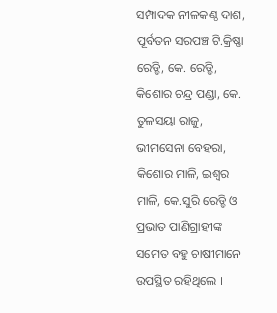ସମ୍ପାଦକ ନୀଳକଣ୍ଠ ଦାଶ, ପୂର୍ବତନ ସରପଞ୍ଚ ଟି.କ୍ରିଷ୍ଣା ରେଡ୍ଡି, କେ. ରେଡ୍ଡି, କିଶୋର ଚନ୍ଦ୍ର ପଣ୍ଡା, କେ. ତୁଳସୟା ରାଜୁ, ଭୀମସେନା ବେହରା, କିଶୋର ମାଳି, ଇଶ୍ୱର ମାଳି, କେ.ସୁରି ରେଡ୍ଡି ଓ ପ୍ରଭାତ ପାଣିଗ୍ରାହୀଙ୍କ ସମେତ ବହୁ ଚାଷୀମାନେ ଉପସ୍ଥିତ ରହିଥିଲେ ।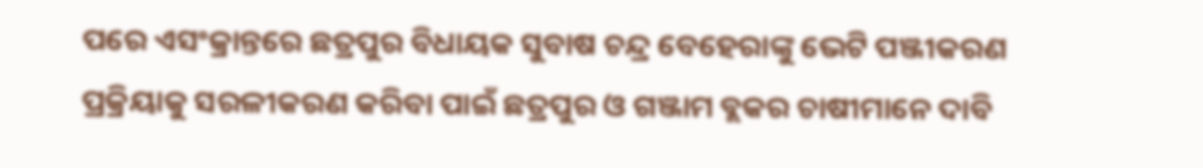ପରେ ଏସଂକ୍ରାନ୍ତରେ ଛତ୍ରପୁର ବିଧାୟକ ସୁବାଷ ଚନ୍ଦ୍ର ବେହେରାଙ୍କୁ ଭେଟି ପଞ୍ଜୀକରଣ ପ୍ରକ୍ରିୟାକୁ ସରଳୀକରଣ କରିବା ପାଇଁ ଛତ୍ରପୁର ଓ ଗଞ୍ଜାମ ବ୍ଲକର ଚାଷୀମାନେ ଦାବି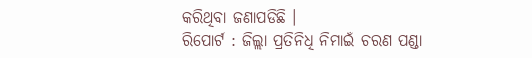କରିଥିବା ଜଣାପଡିଛି ।
ରିପୋର୍ଟ : ଜିଲ୍ଲା ପ୍ରତିନିଧି ନିମାଇଁ ଚରଣ ପଣ୍ଡା